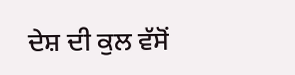ਦੇਸ਼ ਦੀ ਕੁਲ ਵੱਸੋਂ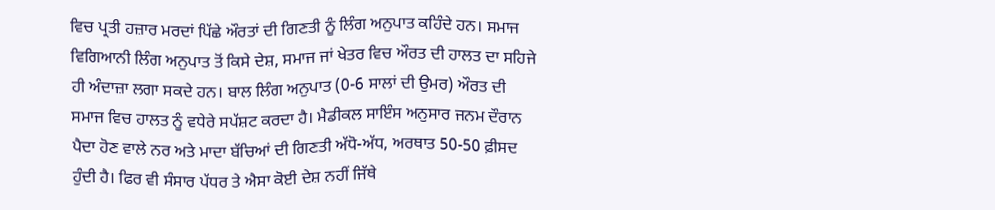ਵਿਚ ਪ੍ਰਤੀ ਹਜ਼ਾਰ ਮਰਦਾਂ ਪਿੱਛੇ ਔਰਤਾਂ ਦੀ ਗਿਣਤੀ ਨੂੰ ਲਿੰਗ ਅਨੁਪਾਤ ਕਹਿੰਦੇ ਹਨ। ਸਮਾਜ ਵਿਗਿਆਨੀ ਲਿੰਗ ਅਨੁਪਾਤ ਤੋਂ ਕਿਸੇ ਦੇਸ਼, ਸਮਾਜ ਜਾਂ ਖੇਤਰ ਵਿਚ ਔਰਤ ਦੀ ਹਾਲਤ ਦਾ ਸਹਿਜੇ ਹੀ ਅੰਦਾਜ਼ਾ ਲਗਾ ਸਕਦੇ ਹਨ। ਬਾਲ ਲਿੰਗ ਅਨੁਪਾਤ (0-6 ਸਾਲਾਂ ਦੀ ਉਮਰ) ਔਰਤ ਦੀ ਸਮਾਜ ਵਿਚ ਹਾਲਤ ਨੂੰ ਵਧੇਰੇ ਸਪੱਸ਼ਟ ਕਰਦਾ ਹੈ। ਮੈਡੀਕਲ ਸਾਇੰਸ ਅਨੁਸਾਰ ਜਨਮ ਦੌਰਾਨ ਪੈਦਾ ਹੋਣ ਵਾਲੇ ਨਰ ਅਤੇ ਮਾਦਾ ਬੱਚਿਆਂ ਦੀ ਗਿਣਤੀ ਅੱਧੋ-ਅੱਧ, ਅਰਥਾਤ 50-50 ਫ਼ੀਸਦ ਹੁੰਦੀ ਹੈ। ਫਿਰ ਵੀ ਸੰਸਾਰ ਪੱਧਰ ਤੇ ਐਸਾ ਕੋਈ ਦੇਸ਼ ਨਹੀਂ ਜਿੱਥੇ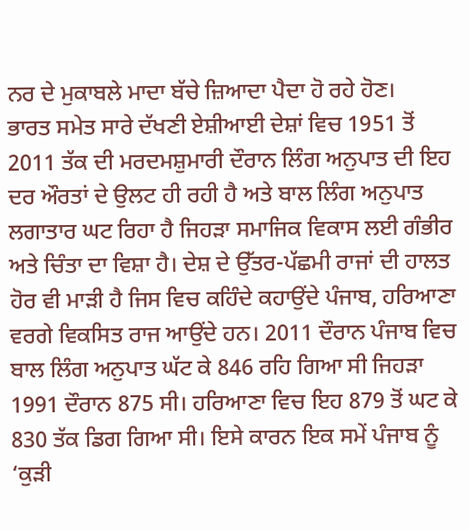ਨਰ ਦੇ ਮੁਕਾਬਲੇ ਮਾਦਾ ਬੱਚੇ ਜ਼ਿਆਦਾ ਪੈਦਾ ਹੋ ਰਹੇ ਹੋਣ।
ਭਾਰਤ ਸਮੇਤ ਸਾਰੇ ਦੱਖਣੀ ਏਸ਼ੀਆਈ ਦੇਸ਼ਾਂ ਵਿਚ 1951 ਤੋਂ 2011 ਤੱਕ ਦੀ ਮਰਦਮਸ਼ੁਮਾਰੀ ਦੌਰਾਨ ਲਿੰਗ ਅਨੁਪਾਤ ਦੀ ਇਹ ਦਰ ਔਰਤਾਂ ਦੇ ਉਲਟ ਹੀ ਰਹੀ ਹੈ ਅਤੇ ਬਾਲ ਲਿੰਗ ਅਨੁਪਾਤ ਲਗਾਤਾਰ ਘਟ ਰਿਹਾ ਹੈ ਜਿਹੜਾ ਸਮਾਜਿਕ ਵਿਕਾਸ ਲਈ ਗੰਭੀਰ ਅਤੇ ਚਿੰਤਾ ਦਾ ਵਿਸ਼ਾ ਹੈ। ਦੇਸ਼ ਦੇ ਉੱਤਰ-ਪੱਛਮੀ ਰਾਜਾਂ ਦੀ ਹਾਲਤ ਹੋਰ ਵੀ ਮਾੜੀ ਹੈ ਜਿਸ ਵਿਚ ਕਹਿੰਦੇ ਕਹਾਉਂਦੇ ਪੰਜਾਬ, ਹਰਿਆਣਾ ਵਰਗੇ ਵਿਕਸਿਤ ਰਾਜ ਆਉਂਦੇ ਹਨ। 2011 ਦੌਰਾਨ ਪੰਜਾਬ ਵਿਚ ਬਾਲ ਲਿੰਗ ਅਨੁਪਾਤ ਘੱਟ ਕੇ 846 ਰਹਿ ਗਿਆ ਸੀ ਜਿਹੜਾ 1991 ਦੌਰਾਨ 875 ਸੀ। ਹਰਿਆਣਾ ਵਿਚ ਇਹ 879 ਤੋਂ ਘਟ ਕੇ 830 ਤੱਕ ਡਿਗ ਗਿਆ ਸੀ। ਇਸੇ ਕਾਰਨ ਇਕ ਸਮੇਂ ਪੰਜਾਬ ਨੂੰ ‘ਕੁੜੀ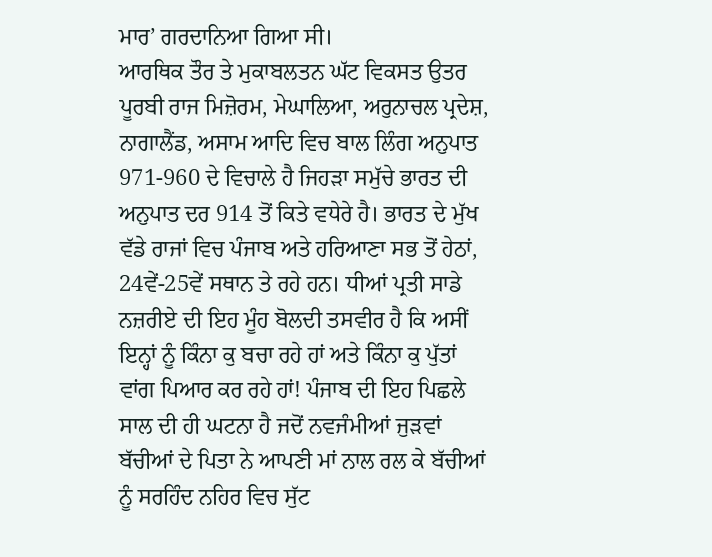ਮਾਰ’ ਗਰਦਾਨਿਆ ਗਿਆ ਸੀ।
ਆਰਥਿਕ ਤੌਰ ਤੇ ਮੁਕਾਬਲਤਨ ਘੱਟ ਵਿਕਸਤ ਉਤਰ ਪੂਰਬੀ ਰਾਜ ਮਿਜ਼ੋਰਮ, ਮੇਘਾਲਿਆ, ਅਰੁਨਾਚਲ ਪ੍ਰਦੇਸ਼, ਨਾਗਾਲੈਂਡ, ਅਸਾਮ ਆਦਿ ਵਿਚ ਬਾਲ ਲਿੰਗ ਅਨੁਪਾਤ 971-960 ਦੇ ਵਿਚਾਲੇ ਹੈ ਜਿਹੜਾ ਸਮੁੱਚੇ ਭਾਰਤ ਦੀ ਅਨੁਪਾਤ ਦਰ 914 ਤੋਂ ਕਿਤੇ ਵਧੇਰੇ ਹੈ। ਭਾਰਤ ਦੇ ਮੁੱਖ ਵੱਡੇ ਰਾਜਾਂ ਵਿਚ ਪੰਜਾਬ ਅਤੇ ਹਰਿਆਣਾ ਸਭ ਤੋਂ ਹੇਠਾਂ, 24ਵੇਂ-25ਵੇਂ ਸਥਾਨ ਤੇ ਰਹੇ ਹਨ। ਧੀਆਂ ਪ੍ਰਤੀ ਸਾਡੇ ਨਜ਼ਰੀਏ ਦੀ ਇਹ ਮੂੰਹ ਬੋਲਦੀ ਤਸਵੀਰ ਹੈ ਕਿ ਅਸੀਂ ਇਨ੍ਹਾਂ ਨੂੰ ਕਿੰਨਾ ਕੁ ਬਚਾ ਰਹੇ ਹਾਂ ਅਤੇ ਕਿੰਨਾ ਕੁ ਪੁੱਤਾਂ ਵਾਂਗ ਪਿਆਰ ਕਰ ਰਹੇ ਹਾਂ! ਪੰਜਾਬ ਦੀ ਇਹ ਪਿਛਲੇ ਸਾਲ ਦੀ ਹੀ ਘਟਨਾ ਹੈ ਜਦੋਂ ਨਵਜੰਮੀਆਂ ਜੁੜਵਾਂ ਬੱਚੀਆਂ ਦੇ ਪਿਤਾ ਨੇ ਆਪਣੀ ਮਾਂ ਨਾਲ ਰਲ ਕੇ ਬੱਚੀਆਂ ਨੂੰ ਸਰਹਿੰਦ ਨਹਿਰ ਵਿਚ ਸੁੱਟ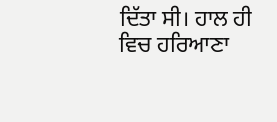ਦਿੱਤਾ ਸੀ। ਹਾਲ ਹੀ ਵਿਚ ਹਰਿਆਣਾ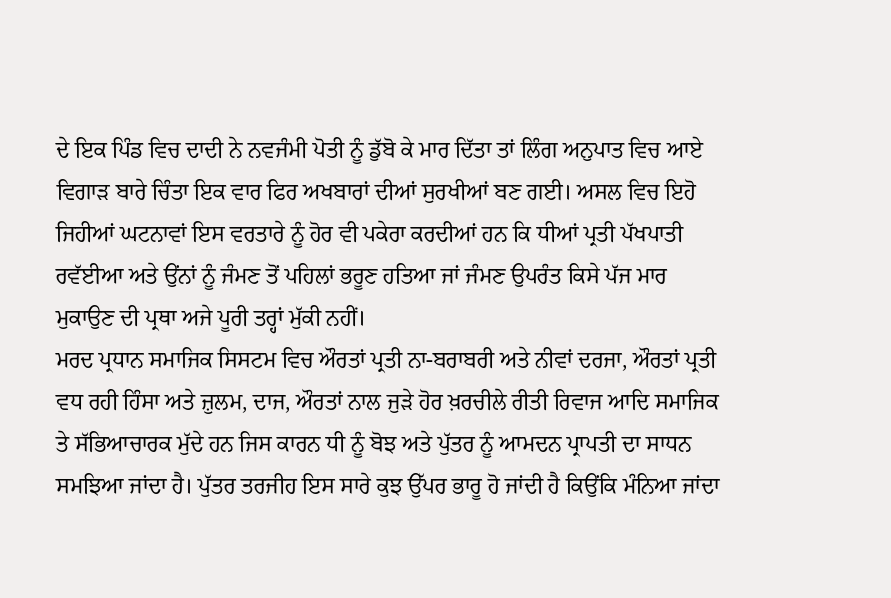ਦੇ ਇਕ ਪਿੰਡ ਵਿਚ ਦਾਦੀ ਨੇ ਨਵਜੰਮੀ ਪੋਤੀ ਨੂੰ ਡੁੱਬੋ ਕੇ ਮਾਰ ਦਿੱਤਾ ਤਾਂ ਲਿੰਗ ਅਨੁਪਾਤ ਵਿਚ ਆਏ ਵਿਗਾੜ ਬਾਰੇ ਚਿੰਤਾ ਇਕ ਵਾਰ ਫਿਰ ਅਖਬਾਰਾਂ ਦੀਆਂ ਸੁਰਖੀਆਂ ਬਣ ਗਈ। ਅਸਲ ਵਿਚ ਇਹੋ ਜਿਹੀਆਂ ਘਟਨਾਵਾਂ ਇਸ ਵਰਤਾਰੇ ਨੂੰ ਹੋਰ ਵੀ ਪਕੇਰਾ ਕਰਦੀਆਂ ਹਨ ਕਿ ਧੀਆਂ ਪ੍ਰਤੀ ਪੱਖਪਾਤੀ ਰਵੱਈਆ ਅਤੇ ਉਂਨਾਂ ਨੂੰ ਜੰਮਣ ਤੋਂ ਪਹਿਲਾਂ ਭਰੂਣ ਹਤਿਆ ਜਾਂ ਜੰਮਣ ਉਪਰੰਤ ਕਿਸੇ ਪੱਜ ਮਾਰ ਮੁਕਾਉਣ ਦੀ ਪ੍ਰਥਾ ਅਜੇ ਪੂਰੀ ਤਰ੍ਹਾਂ ਮੁੱਕੀ ਨਹੀਂ।
ਮਰਦ ਪ੍ਰਧਾਨ ਸਮਾਜਿਕ ਸਿਸਟਮ ਵਿਚ ਔਰਤਾਂ ਪ੍ਰਤੀ ਨਾ-ਬਰਾਬਰੀ ਅਤੇ ਨੀਵਾਂ ਦਰਜਾ, ਔਰਤਾਂ ਪ੍ਰਤੀ ਵਧ ਰਹੀ ਹਿੰਸਾ ਅਤੇ ਜ਼ੁਲਮ, ਦਾਜ, ਔਰਤਾਂ ਨਾਲ ਜੁੜੇ ਹੋਰ ਖ਼ਰਚੀਲੇ ਰੀਤੀ ਰਿਵਾਜ ਆਦਿ ਸਮਾਜਿਕ ਤੇ ਸੱਭਿਆਚਾਰਕ ਮੁੱਦੇ ਹਨ ਜਿਸ ਕਾਰਨ ਧੀ ਨੂੰ ਬੋਝ ਅਤੇ ਪੁੱਤਰ ਨੂੰ ਆਮਦਨ ਪ੍ਰਾਪਤੀ ਦਾ ਸਾਧਨ ਸਮਝਿਆ ਜਾਂਦਾ ਹੈ। ਪੁੱਤਰ ਤਰਜੀਹ ਇਸ ਸਾਰੇ ਕੁਝ ਉੱਪਰ ਭਾਰੂ ਹੋ ਜਾਂਦੀ ਹੈ ਕਿਉਂਕਿ ਮੰਨਿਆ ਜਾਂਦਾ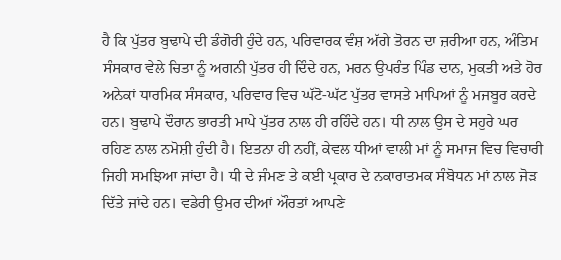ਹੈ ਕਿ ਪੁੱਤਰ ਬੁਢਾਪੇ ਦੀ ਡੰਗੋਰੀ ਹੁੰਦੇ ਹਨ, ਪਰਿਵਾਰਕ ਵੰਸ਼ ਅੱਗੇ ਤੋਰਨ ਦਾ ਜ਼ਰੀਆ ਹਨ, ਅੰਤਿਮ ਸੰਸਕਾਰ ਵੇਲੇ ਚਿਤਾ ਨੂੰ ਅਗਨੀ ਪੁੱਤਰ ਹੀ ਦਿੰਦੇ ਹਨ, ਮਰਨ ਉਪਰੰਤ ਪਿੰਡ ਦਾਨ, ਮੁਕਤੀ ਅਤੇ ਹੋਰ ਅਨੇਕਾਂ ਧਾਰਮਿਕ ਸੰਸਕਾਰ, ਪਰਿਵਾਰ ਵਿਚ ਘੱਟੋ-ਘੱਟ ਪੁੱਤਰ ਵਾਸਤੇ ਮਾਪਿਆਂ ਨੂੰ ਮਜਬੂਰ ਕਰਦੇ ਹਨ। ਬੁਢਾਪੇ ਦੌਰਾਨ ਭਾਰਤੀ ਮਾਪੇ ਪੁੱਤਰ ਨਾਲ ਹੀ ਰਹਿੰਦੇ ਹਨ। ਧੀ ਨਾਲ ਉਸ ਦੇ ਸਹੁਰੇ ਘਰ ਰਹਿਣ ਨਾਲ ਨਮੋਸ਼ੀ ਹੁੰਦੀ ਹੈ। ਇਤਨਾ ਹੀ ਨਹੀਂ, ਕੇਵਲ ਧੀਆਂ ਵਾਲੀ ਮਾਂ ਨੂੰ ਸਮਾਜ ਵਿਚ ਵਿਚਾਰੀ ਜਿਹੀ ਸਮਝਿਆ ਜਾਂਦਾ ਹੈ। ਧੀ ਦੇ ਜੰਮਣ ਤੇ ਕਈ ਪ੍ਰਕਾਰ ਦੇ ਨਕਾਰਾਤਮਕ ਸੰਬੋਧਨ ਮਾਂ ਨਾਲ ਜੋੜ ਦਿੱਤੇ ਜਾਂਦੇ ਹਨ। ਵਡੇਰੀ ਉਮਰ ਦੀਆਂ ਔਰਤਾਂ ਆਪਣੇ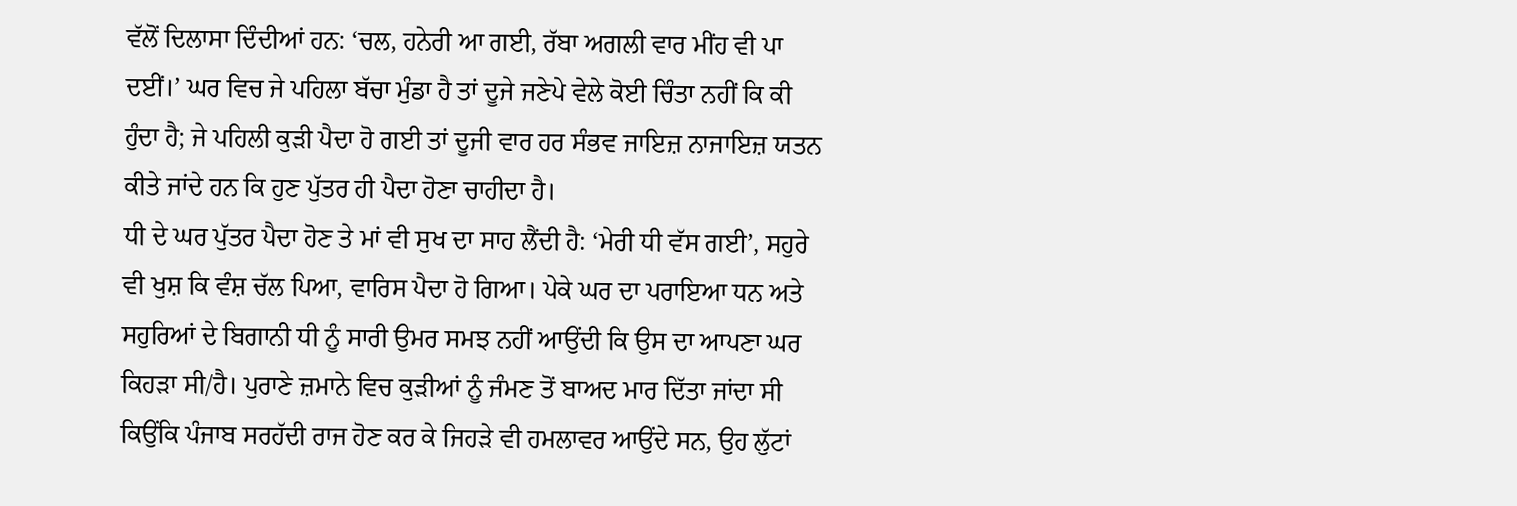ਵੱਲੋਂ ਦਿਲਾਸਾ ਦਿੰਦੀਆਂ ਹਨ: ‘ਚਲ, ਹਨੇਰੀ ਆ ਗਈ, ਰੱਬਾ ਅਗਲੀ ਵਾਰ ਮੀਂਹ ਵੀ ਪਾ ਦਈਂ।’ ਘਰ ਵਿਚ ਜੇ ਪਹਿਲਾ ਬੱਚਾ ਮੁੰਡਾ ਹੈ ਤਾਂ ਦੂਜੇ ਜਣੇਪੇ ਵੇਲੇ ਕੋਈ ਚਿੰਤਾ ਨਹੀਂ ਕਿ ਕੀ ਹੁੰਦਾ ਹੈ; ਜੇ ਪਹਿਲੀ ਕੁੜੀ ਪੈਦਾ ਹੋ ਗਈ ਤਾਂ ਦੂਜੀ ਵਾਰ ਹਰ ਸੰਭਵ ਜਾਇਜ਼ ਨਾਜਾਇਜ਼ ਯਤਨ ਕੀਤੇ ਜਾਂਦੇ ਹਨ ਕਿ ਹੁਣ ਪੁੱਤਰ ਹੀ ਪੈਦਾ ਹੋਣਾ ਚਾਹੀਦਾ ਹੈ।
ਧੀ ਦੇ ਘਰ ਪੁੱਤਰ ਪੈਦਾ ਹੋਣ ਤੇ ਮਾਂ ਵੀ ਸੁਖ ਦਾ ਸਾਹ ਲੈਂਦੀ ਹੈ: ‘ਮੇਰੀ ਧੀ ਵੱਸ ਗਈ’, ਸਹੁਰੇ ਵੀ ਖੁਸ਼ ਕਿ ਵੰਸ਼ ਚੱਲ ਪਿਆ, ਵਾਰਿਸ ਪੈਦਾ ਹੋ ਗਿਆ। ਪੇਕੇ ਘਰ ਦਾ ਪਰਾਇਆ ਧਨ ਅਤੇ ਸਹੁਰਿਆਂ ਦੇ ਬਿਗਾਨੀ ਧੀ ਨੂੰ ਸਾਰੀ ਉਮਰ ਸਮਝ ਨਹੀਂ ਆਉਂਦੀ ਕਿ ਉਸ ਦਾ ਆਪਣਾ ਘਰ ਕਿਹੜਾ ਸੀ/ਹੈ। ਪੁਰਾਣੇ ਜ਼ਮਾਨੇ ਵਿਚ ਕੁੜੀਆਂ ਨੂੰ ਜੰਮਣ ਤੋਂ ਬਾਅਦ ਮਾਰ ਦਿੱਤਾ ਜਾਂਦਾ ਸੀ ਕਿਉਂਕਿ ਪੰਜਾਬ ਸਰਹੱਦੀ ਰਾਜ ਹੋਣ ਕਰ ਕੇ ਜਿਹੜੇ ਵੀ ਹਮਲਾਵਰ ਆਉਂਦੇ ਸਨ, ਉਹ ਲੁੱਟਾਂ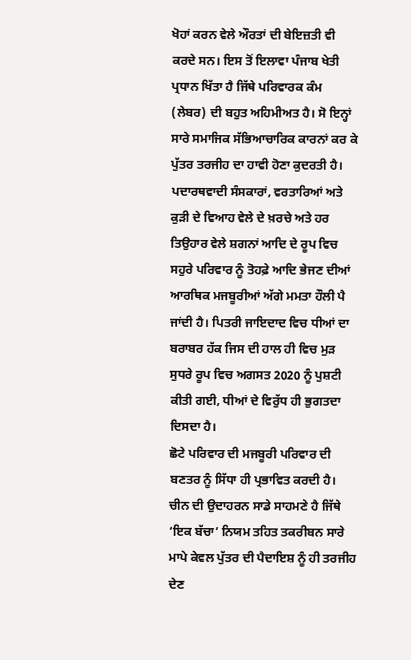ਖੋਹਾਂ ਕਰਨ ਵੇਲੇ ਔਰਤਾਂ ਦੀ ਬੇਇਜ਼ਤੀ ਵੀ ਕਰਦੇ ਸਨ। ਇਸ ਤੋਂ ਇਲਾਵਾ ਪੰਜਾਬ ਖੇਤੀ ਪ੍ਰਧਾਨ ਖਿੱਤਾ ਹੈ ਜਿੱਥੇ ਪਰਿਵਾਰਕ ਕੰਮ (ਲੇਬਰ) ਦੀ ਬਹੁਤ ਅਹਿਮੀਅਤ ਹੈ। ਸੋ ਇਨ੍ਹਾਂ ਸਾਰੇ ਸਮਾਜਿਕ ਸੱਭਿਆਚਾਰਿਕ ਕਾਰਨਾਂ ਕਰ ਕੇ ਪੁੱਤਰ ਤਰਜੀਹ ਦਾ ਹਾਵੀ ਹੋਣਾ ਕੁਦਰਤੀ ਹੈ। ਪਦਾਰਥਵਾਦੀ ਸੰਸਕਾਰਾਂ, ਵਰਤਾਰਿਆਂ ਅਤੇ ਕੁੜੀ ਦੇ ਵਿਆਹ ਵੇਲੇ ਦੇ ਖ਼ਰਚੇ ਅਤੇ ਹਰ ਤਿਉਹਾਰ ਵੇਲੇ ਸ਼ਗਨਾਂ ਆਦਿ ਦੇ ਰੂਪ ਵਿਚ ਸਹੁਰੇ ਪਰਿਵਾਰ ਨੂੰ ਤੋਹਫ਼ੇ ਆਦਿ ਭੇਜਣ ਦੀਆਂ ਆਰਥਿਕ ਮਜਬੂਰੀਆਂ ਅੱਗੇ ਮਮਤਾ ਹੌਲੀ ਪੈ ਜਾਂਦੀ ਹੈ। ਪਿਤਰੀ ਜਾਇਦਾਦ ਵਿਚ ਧੀਆਂ ਦਾ ਬਰਾਬਰ ਹੱਕ ਜਿਸ ਦੀ ਹਾਲ ਹੀ ਵਿਚ ਮੁੜ ਸੁਧਰੇ ਰੂਪ ਵਿਚ ਅਗਸਤ 2020 ਨੂੰ ਪੁਸ਼ਟੀ ਕੀਤੀ ਗਈ, ਧੀਆਂ ਦੇ ਵਿਰੁੱਧ ਹੀ ਭੁਗਤਦਾ ਦਿਸਦਾ ਹੈ।
ਛੋਟੇ ਪਰਿਵਾਰ ਦੀ ਮਜਬੂਰੀ ਪਰਿਵਾਰ ਦੀ ਬਣਤਰ ਨੂੰ ਸਿੱਧਾ ਹੀ ਪ੍ਰਭਾਵਿਤ ਕਰਦੀ ਹੈ। ਚੀਨ ਦੀ ਉਦਾਹਰਨ ਸਾਡੇ ਸਾਹਮਣੇ ਹੈ ਜਿੱਥੇ ‘ਇਕ ਬੱਚਾ’ ਨਿਯਮ ਤਹਿਤ ਤਕਰੀਬਨ ਸਾਰੇ ਮਾਪੇ ਕੇਵਲ ਪੁੱਤਰ ਦੀ ਪੈਦਾਇਸ਼ ਨੂੰ ਹੀ ਤਰਜੀਹ ਦੇਣ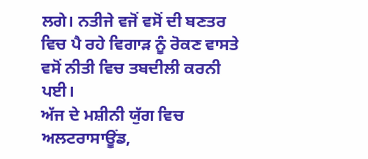ਲਗੇ। ਨਤੀਜੇ ਵਜੋਂ ਵਸੋਂ ਦੀ ਬਣਤਰ ਵਿਚ ਪੈ ਰਹੇ ਵਿਗਾੜ ਨੂੰ ਰੋਕਣ ਵਾਸਤੇ ਵਸੋਂ ਨੀਤੀ ਵਿਚ ਤਬਦੀਲੀ ਕਰਨੀ ਪਈ।
ਅੱਜ ਦੇ ਮਸ਼ੀਨੀ ਯੁੱਗ ਵਿਚ ਅਲਟਰਾਸਾਊਂਡ,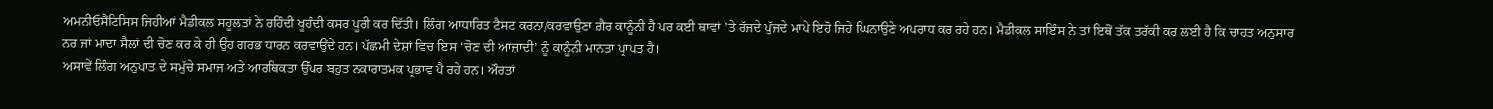ਅਮਨੀਓਸੈਂਟਿਸਿਸ ਜਿਹੀਆਂ ਮੈਡੀਕਲ ਸਹੂਲਤਾਂ ਨੇ ਰਹਿੰਦੀ ਖੂਹੰਦੀ ਕਸਰ ਪੂਰੀ ਕਰ ਦਿੱਤੀ। ਲਿੰਗ ਆਧਾਰਿਤ ਟੈਸਟ ਕਰਨਾ/ਕਰਵਾਉਣਾ ਗ਼ੈਰ ਕਾਨੂੰਨੀ ਹੈ ਪਰ ਕਈ ਥਾਵਾਂ ’ਤੇ ਰੱਜਦੇ ਪੁੱਜਦੇ ਮਾਪੇ ਇਹੋ ਜਿਹੇ ਘਿਨਾਉਣੇ ਅਪਰਾਧ ਕਰ ਰਹੇ ਹਨ। ਮੈਡੀਕਲ ਸਾਇੰਸ ਨੇ ਤਾਂ ਇਥੋਂ ਤੱਕ ਤਰੱਕੀ ਕਰ ਲਈ ਹੈ ਕਿ ਚਾਹਤ ਅਨੁਸਾਰ ਨਰ ਜਾਂ ਮਾਦਾ ਸੈਲਾਂ ਦੀ ਚੋਣ ਕਰ ਕੇ ਹੀ ਉਹ ਗਰਭ ਧਾਰਨ ਕਰਵਾਉਂਦੇ ਹਨ। ਪੱਛਮੀ ਦੇਸ਼ਾਂ ਵਿਚ ਇਸ ‘ਚੋਣ ਦੀ ਆਜ਼ਾਦੀ’ ਨੂੰ ਕਾਨੂੰਨੀ ਮਾਨਤਾ ਪ੍ਰਾਪਤ ਹੈ।
ਅਸਾਵੇਂ ਲਿੰਗ ਅਨੁਪਾਤ ਦੇ ਸਮੁੱਚੇ ਸਮਾਜ ਅਤੇ ਆਰਥਿਕਤਾ ਉੱਪਰ ਬਹੁਤ ਨਕਾਰਾਤਮਕ ਪ੍ਰਭਾਵ ਪੈ ਰਹੇ ਹਨ। ਔਰਤਾਂ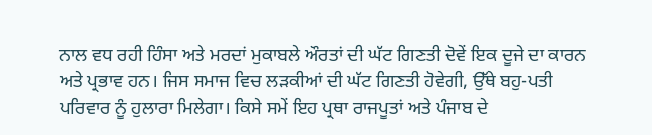ਨਾਲ ਵਧ ਰਹੀ ਹਿੰਸਾ ਅਤੇ ਮਰਦਾਂ ਮੁਕਾਬਲੇ ਔਰਤਾਂ ਦੀ ਘੱਟ ਗਿਣਤੀ ਦੋਵੇਂ ਇਕ ਦੂਜੇ ਦਾ ਕਾਰਨ ਅਤੇ ਪ੍ਰਭਾਵ ਹਨ। ਜਿਸ ਸਮਾਜ ਵਿਚ ਲੜਕੀਆਂ ਦੀ ਘੱਟ ਗਿਣਤੀ ਹੋਵੇਗੀ, ਉੱਥੇ ਬਹੁ-ਪਤੀ ਪਰਿਵਾਰ ਨੂੰ ਹੁਲਾਰਾ ਮਿਲੇਗਾ। ਕਿਸੇ ਸਮੇਂ ਇਹ ਪ੍ਰਥਾ ਰਾਜਪੂਤਾਂ ਅਤੇ ਪੰਜਾਬ ਦੇ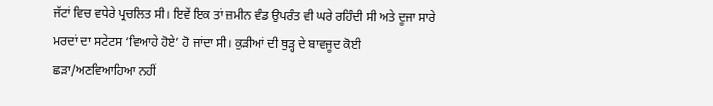ਜੱਟਾਂ ਵਿਚ ਵਧੇਰੇ ਪ੍ਰਚਲਿਤ ਸੀ। ਇਵੇਂ ਇਕ ਤਾਂ ਜ਼ਮੀਨ ਵੰਡ ਉਪਰੰਤ ਵੀ ਘਰੇ ਰਹਿੰਦੀ ਸੀ ਅਤੇ ਦੂਜਾ ਸਾਰੇ ਮਰਦਾਂ ਦਾ ਸਟੇਟਸ ‘ਵਿਆਹੇ ਹੋਏ’ ਹੋ ਜਾਂਦਾ ਸੀ। ਕੁੜੀਆਂ ਦੀ ਥੁੜ੍ਹ ਦੇ ਬਾਵਜੂਦ ਕੋਈ ਛੜਾ/ਅਣਵਿਆਹਿਆ ਨਹੀਂ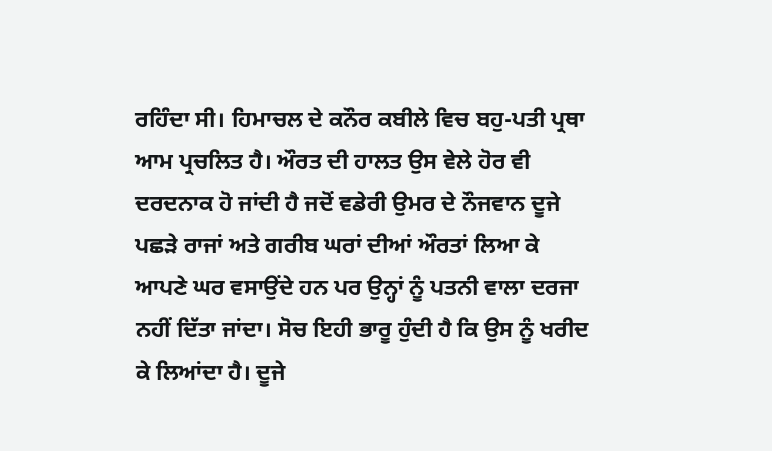ਰਹਿੰਦਾ ਸੀ। ਹਿਮਾਚਲ ਦੇ ਕਨੌਰ ਕਬੀਲੇ ਵਿਚ ਬਹੁ-ਪਤੀ ਪ੍ਰਥਾ ਆਮ ਪ੍ਰਚਲਿਤ ਹੈ। ਔਰਤ ਦੀ ਹਾਲਤ ਉਸ ਵੇਲੇ ਹੋਰ ਵੀ ਦਰਦਨਾਕ ਹੋ ਜਾਂਦੀ ਹੈ ਜਦੋਂ ਵਡੇਰੀ ਉਮਰ ਦੇ ਨੌਜਵਾਨ ਦੂਜੇ ਪਛੜੇ ਰਾਜਾਂ ਅਤੇ ਗਰੀਬ ਘਰਾਂ ਦੀਆਂ ਔਰਤਾਂ ਲਿਆ ਕੇ ਆਪਣੇ ਘਰ ਵਸਾਉਂਦੇ ਹਨ ਪਰ ਉਨ੍ਹਾਂ ਨੂੰ ਪਤਨੀ ਵਾਲਾ ਦਰਜਾ ਨਹੀਂ ਦਿੱਤਾ ਜਾਂਦਾ। ਸੋਚ ਇਹੀ ਭਾਰੂ ਹੁੰਦੀ ਹੈ ਕਿ ਉਸ ਨੂੰ ਖਰੀਦ ਕੇ ਲਿਆਂਦਾ ਹੈ। ਦੂਜੇ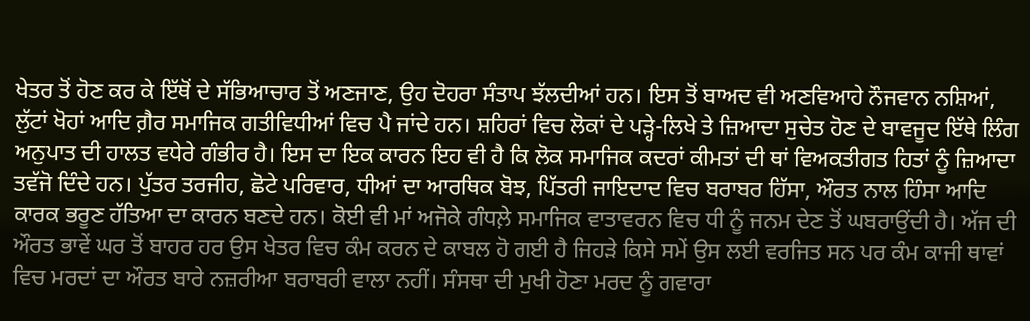ਖੇਤਰ ਤੋਂ ਹੋਣ ਕਰ ਕੇ ਇੱਥੋਂ ਦੇ ਸੱਭਿਆਚਾਰ ਤੋਂ ਅਣਜਾਣ, ਉਹ ਦੋਹਰਾ ਸੰਤਾਪ ਝੱਲਦੀਆਂ ਹਨ। ਇਸ ਤੋਂ ਬਾਅਦ ਵੀ ਅਣਵਿਆਹੇ ਨੌਜਵਾਨ ਨਸ਼ਿਆਂ, ਲੁੱਟਾਂ ਖੋਹਾਂ ਆਦਿ ਗ਼ੈਰ ਸਮਾਜਿਕ ਗਤੀਵਿਧੀਆਂ ਵਿਚ ਪੈ ਜਾਂਦੇ ਹਨ। ਸ਼ਹਿਰਾਂ ਵਿਚ ਲੋਕਾਂ ਦੇ ਪੜ੍ਹੇ-ਲਿਖੇ ਤੇ ਜ਼ਿਆਦਾ ਸੁਚੇਤ ਹੋਣ ਦੇ ਬਾਵਜੂਦ ਇੱਥੇ ਲਿੰਗ ਅਨੁਪਾਤ ਦੀ ਹਾਲਤ ਵਧੇਰੇ ਗੰਭੀਰ ਹੈ। ਇਸ ਦਾ ਇਕ ਕਾਰਨ ਇਹ ਵੀ ਹੈ ਕਿ ਲੋਕ ਸਮਾਜਿਕ ਕਦਰਾਂ ਕੀਮਤਾਂ ਦੀ ਥਾਂ ਵਿਅਕਤੀਗਤ ਹਿਤਾਂ ਨੂੰ ਜ਼ਿਆਦਾ ਤਵੱਜੋ ਦਿੰਦੇ ਹਨ। ਪੁੱਤਰ ਤਰਜੀਹ, ਛੋਟੇ ਪਰਿਵਾਰ, ਧੀਆਂ ਦਾ ਆਰਥਿਕ ਬੋਝ, ਪਿੱਤਰੀ ਜਾਇਦਾਦ ਵਿਚ ਬਰਾਬਰ ਹਿੱਸਾ, ਔਰਤ ਨਾਲ ਹਿੰਸਾ ਆਦਿ ਕਾਰਕ ਭਰੂਣ ਹੱਤਿਆ ਦਾ ਕਾਰਨ ਬਣਦੇ ਹਨ। ਕੋਈ ਵੀ ਮਾਂ ਅਜੋਕੇ ਗੰਧਲ਼ੇ ਸਮਾਜਿਕ ਵਾਤਾਵਰਨ ਵਿਚ ਧੀ ਨੂੰ ਜਨਮ ਦੇਣ ਤੋਂ ਘਬਰਾਉਂਦੀ ਹੈ। ਅੱਜ ਦੀ ਔਰਤ ਭਾਵੇਂ ਘਰ ਤੋਂ ਬਾਹਰ ਹਰ ਉਸ ਖੇਤਰ ਵਿਚ ਕੰਮ ਕਰਨ ਦੇ ਕਾਬਲ ਹੋ ਗਈ ਹੈ ਜਿਹੜੇ ਕਿਸੇ ਸਮੇਂ ਉਸ ਲਈ ਵਰਜਿਤ ਸਨ ਪਰ ਕੰਮ ਕਾਜੀ ਥਾਵਾਂ ਵਿਚ ਮਰਦਾਂ ਦਾ ਔਰਤ ਬਾਰੇ ਨਜ਼ਰੀਆ ਬਰਾਬਰੀ ਵਾਲਾ ਨਹੀਂ। ਸੰਸਥਾ ਦੀ ਮੁਖੀ ਹੋਣਾ ਮਰਦ ਨੂੰ ਗਵਾਰਾ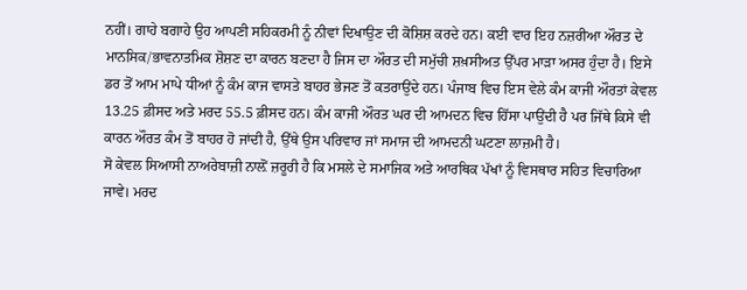ਨਹੀਂ। ਗਾਹੇ ਬਗਾਹੇ ਉਹ ਆਪਣੀ ਸਹਿਕਰਮੀ ਨੂੰ ਨੀਵਾਂ ਦਿਖਾਉਣ ਦੀ ਕੋਸ਼ਿਸ਼ ਕਰਦੇ ਹਨ। ਕਈ ਵਾਰ ਇਹ ਨਜ਼ਰੀਆ ਔਰਤ ਦੇ ਮਾਨਸਿਕ/ਭਾਵਨਾਤਮਿਕ ਸ਼ੋਸ਼ਣ ਦਾ ਕਾਰਨ ਬਣਦਾ ਹੈ ਜਿਸ ਦਾ ਔਰਤ ਦੀ ਸਮੁੱਚੀ ਸ਼ਖ਼ਸੀਅਤ ਉੱਪਰ ਮਾੜਾ ਅਸਰ ਹੁੰਦਾ ਹੈ। ਇਸੇ ਡਰ ਤੋਂ ਆਮ ਮਾਪੇ ਧੀਆਂ ਨੂੰ ਕੰਮ ਕਾਜ ਵਾਸਤੇ ਬਾਹਰ ਭੇਜਣ ਤੋਂ ਕਤਰਾਉਂਦੇ ਹਨ। ਪੰਜਾਬ ਵਿਚ ਇਸ ਵੇਲੇ ਕੰਮ ਕਾਜੀ ਔਰਤਾਂ ਕੇਵਲ 13.25 ਫ਼ੀਸਦ ਅਤੇ ਮਰਦ 55.5 ਫ਼ੀਸਦ ਹਨ। ਕੰਮ ਕਾਜੀ ਔਰਤ ਘਰ ਦੀ ਆਮਦਨ ਵਿਚ ਹਿੱਸਾ ਪਾਉਂਦੀ ਹੈ ਪਰ ਜਿੱਥੇ ਕਿਸੇ ਵੀ ਕਾਰਨ ਔਰਤ ਕੰਮ ਤੋਂ ਬਾਹਰ ਹੋ ਜਾਂਦੀ ਹੈ, ਉੱਥੇ ਉਸ ਪਰਿਵਾਰ ਜਾਂ ਸਮਾਜ ਦੀ ਆਮਦਨੀ ਘਟਣਾ ਲਾਜ਼ਮੀ ਹੈ।
ਸੋ ਕੇਵਲ ਸਿਆਸੀ ਨਾਅਰੇਬਾਜ਼ੀ ਨਾਲ਼ੋਂ ਜ਼ਰੂਰੀ ਹੈ ਕਿ ਮਸਲੇ ਦੇ ਸਮਾਜਿਕ ਅਤੇ ਆਰਥਿਕ ਪੱਖਾਂ ਨੂੰ ਵਿਸਥਾਰ ਸਹਿਤ ਵਿਚਾਰਿਆ ਜਾਵੇ। ਮਰਦ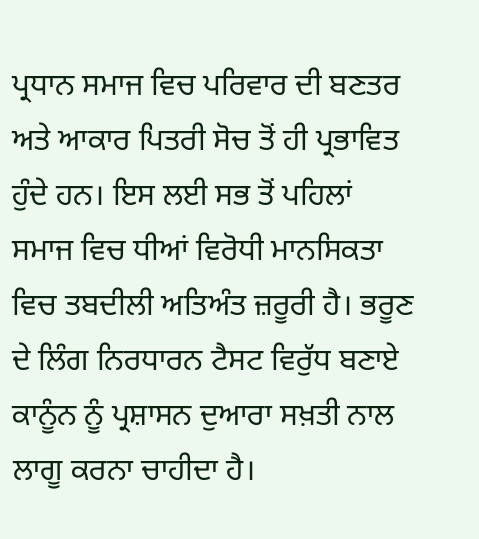ਪ੍ਰਧਾਨ ਸਮਾਜ ਵਿਚ ਪਰਿਵਾਰ ਦੀ ਬਣਤਰ ਅਤੇ ਆਕਾਰ ਪਿਤਰੀ ਸੋਚ ਤੋਂ ਹੀ ਪ੍ਰਭਾਵਿਤ ਹੁੰਦੇ ਹਨ। ਇਸ ਲਈ ਸਭ ਤੋਂ ਪਹਿਲਾਂ ਸਮਾਜ ਵਿਚ ਧੀਆਂ ਵਿਰੋਧੀ ਮਾਨਸਿਕਤਾ ਵਿਚ ਤਬਦੀਲੀ ਅਤਿਅੰਤ ਜ਼ਰੂਰੀ ਹੈ। ਭਰੂਣ ਦੇ ਲਿੰਗ ਨਿਰਧਾਰਨ ਟੈਸਟ ਵਿਰੁੱਧ ਬਣਾਏ ਕਾਨੂੰਨ ਨੂੰ ਪ੍ਰਸ਼ਾਸਨ ਦੁਆਰਾ ਸਖ਼ਤੀ ਨਾਲ ਲਾਗੂ ਕਰਨਾ ਚਾਹੀਦਾ ਹੈ।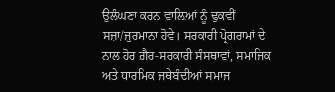ਉਲੰਘਣਾ ਕਰਨ ਵਾਲ਼ਿਆਂ ਨੂੰ ਢੁਕਵੀਂ ਸਜ਼ਾ/ਜੁਰਮਾਨਾ ਹੋਵੇ। ਸਰਕਾਰੀ ਪ੍ਰੋਗਰਾਮਾਂ ਦੇ ਨਾਲ ਹੋਰ ਗ਼ੈਰ-ਸਰਕਾਰੀ ਸੰਸਥਾਵਾਂ, ਸਮਾਜਿਕ ਅਤੇ ਧਾਰਮਿਕ ਜਥੇਬੰਦੀਆਂ ਸਮਾਜ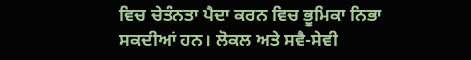ਵਿਚ ਚੇਤੰਨਤਾ ਪੈਦਾ ਕਰਨ ਵਿਚ ਭੂਮਿਕਾ ਨਿਭਾ ਸਕਦੀਆਂ ਹਨ। ਲੋਕਲ ਅਤੇ ਸਵੈ-ਸੇਵੀ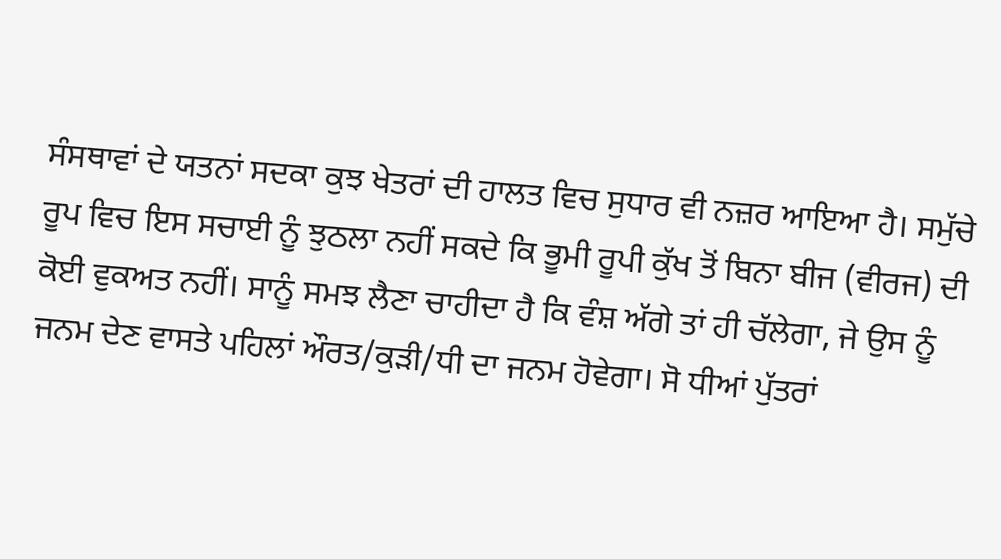ਸੰਸਥਾਵਾਂ ਦੇ ਯਤਨਾਂ ਸਦਕਾ ਕੁਝ ਖੇਤਰਾਂ ਦੀ ਹਾਲਤ ਵਿਚ ਸੁਧਾਰ ਵੀ ਨਜ਼ਰ ਆਇਆ ਹੈ। ਸਮੁੱਚੇ ਰੂਪ ਵਿਚ ਇਸ ਸਚਾਈ ਨੂੰ ਝੁਠਲਾ ਨਹੀਂ ਸਕਦੇ ਕਿ ਭੂਮੀ ਰੂਪੀ ਕੁੱਖ ਤੋਂ ਬਿਨਾ ਬੀਜ (ਵੀਰਜ) ਦੀ ਕੋਈ ਵੁਕਅਤ ਨਹੀਂ। ਸਾਨੂੰ ਸਮਝ ਲੈਣਾ ਚਾਹੀਦਾ ਹੈ ਕਿ ਵੰਸ਼ ਅੱਗੇ ਤਾਂ ਹੀ ਚੱਲੇਗਾ, ਜੇ ਉਸ ਨੂੰ ਜਨਮ ਦੇਣ ਵਾਸਤੇ ਪਹਿਲਾਂ ਔਰਤ/ਕੁੜੀ/ਧੀ ਦਾ ਜਨਮ ਹੋਵੇਗਾ। ਸੋ ਧੀਆਂ ਪੁੱਤਰਾਂ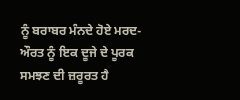ਨੂੰ ਬਰਾਬਰ ਮੰਨਦੇ ਹੋਏ ਮਰਦ-ਔਰਤ ਨੂੰ ਇਕ ਦੂਜੇ ਦੇ ਪੂਰਕ ਸਮਝਣ ਦੀ ਜ਼ਰੂਰਤ ਹੈ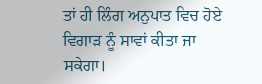ਤਾਂ ਹੀ ਲਿੰਗ ਅਨੁਪਾਤ ਵਿਚ ਹੋਏ ਵਿਗਾੜ ਨੂੰ ਸਾਵਾਂ ਕੀਤਾ ਜਾ ਸਕੇਗਾ।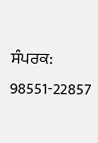ਸੰਪਰਕ: 98551-22857